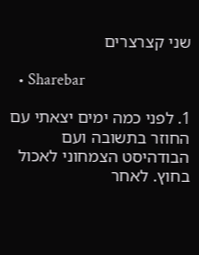שני קצרצרים

  • Sharebar

1. לפני כמה ימים יצאתי עם החוזר בתשובה ועם הבודהיסט הצמחוני לאכול בחוץ. לאחר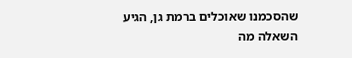שהסכמנו שאוכלים ברמת גן, הגיע השאלה מה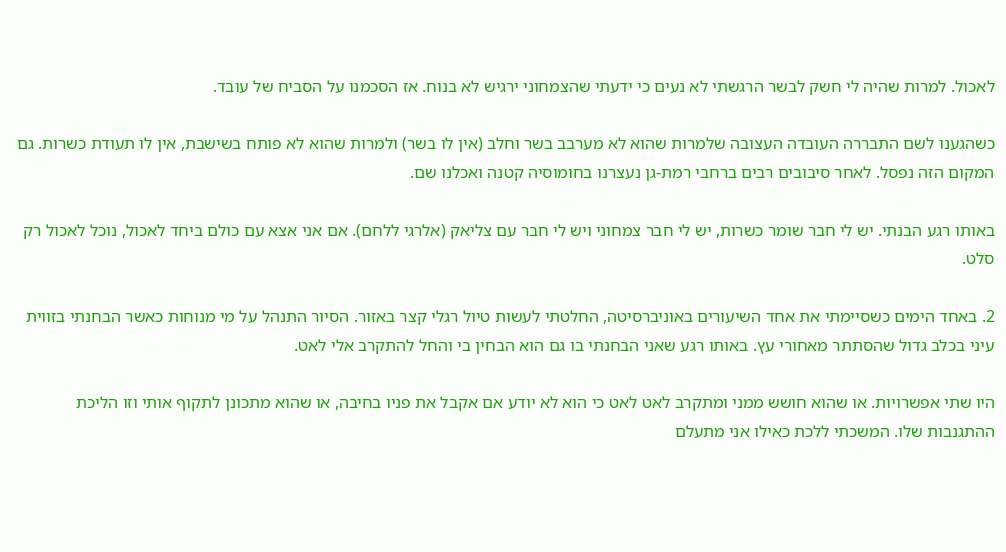לאכול. למרות שהיה לי חשק לבשר הרגשתי לא נעים כי ידעתי שהצמחוני ירגיש לא בנוח. אז הסכמנו על הסביח של עובד.

כשהגענו לשם התבררה העובדה העצובה שלמרות שהוא לא מערבב בשר וחלב (אין לו בשר) ולמרות שהוא לא פותח בשישבת, אין לו תעודת כשרות. גם המקום הזה נפסל. לאחר סיבובים רבים ברחבי רמת-גן נעצרנו בחומוסיה קטנה ואכלנו שם.

באותו רגע הבנתי. יש לי חבר שומר כשרות, יש לי חבר צמחוני ויש לי חבר עם צליאק (אלרגי ללחם). אם אני אצא עם כולם ביחד לאכול, נוכל לאכול רק סלט.

2. באחד הימים כשסיימתי את אחד השיעורים באוניברסיטה, החלטתי לעשות טיול רגלי קצר באזור. הסיור התנהל על מי מנוחות כאשר הבחנתי בזווית עיני בכלב גדול שהסתתר מאחורי עץ. באותו רגע שאני הבחנתי בו גם הוא הבחין בי והחל להתקרב אלי לאט.

היו שתי אפשרויות. או שהוא חושש ממני ומתקרב לאט לאט כי הוא לא יודע אם אקבל את פניו בחיבה, או שהוא מתכונן לתקוף אותי וזו הליכת ההתגנבות שלו. המשכתי ללכת כאילו אני מתעלם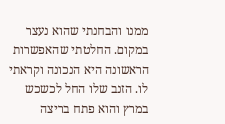ממנו והבחנתי שהוא נעצר במקום. החלטתי שהאפשרות הראשונה היא הנכונה וקראתי לו. הזנב שלו החל לכשכש במרץ והוא פתח בריצה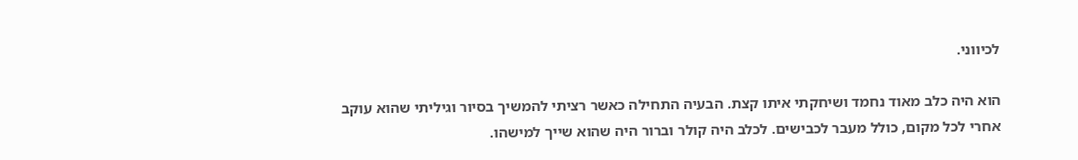לכיווני.

הוא היה כלב מאוד נחמד ושיחקתי איתו קצת. הבעיה התחילה כאשר רציתי להמשיך בסיור וגיליתי שהוא עוקב אחרי לכל מקום, כולל מעבר לכבישים. לכלב היה קולר וברור היה שהוא שייך למישהו.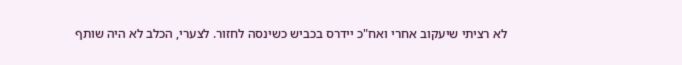לא רציתי שיעקוב אחרי ואח"כ יידרס בכביש כשינסה לחזור. לצערי, הכלב לא היה שותף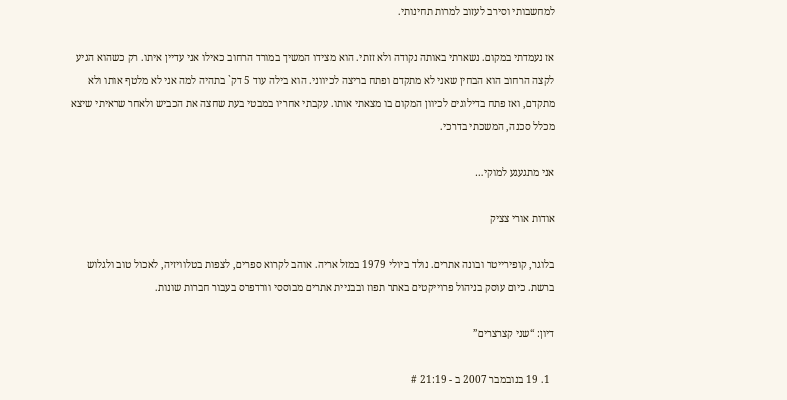למחשבותי וסירב לעזוב למרות תחינותי.

אז נעמדתי במקום. נשארתי באותה נקודה ולא זזתי. הוא מצידו המשיך במורד הרחוב כאילו אני עדיין איתו. רק כשהוא הגיע לקצה הרחוב הוא הבחין שאני לא מתקדם ופתח בריצה לכיווני. הוא בילה עוד 5 דק` בתהיה למה אני לא מלטף אותו ולא מתקדם, ואז פתח בדילוגים לכיוון המקום בו מצאתי אותו. עקבתי אחריו במבטי בעת שחצה את הכביש ולאחר שראיתי שיצא מכלל סכנה, המשכתי בדרכי.

אני מתגעגע למוקי…

אודות אורי צציק

בלוגר, קופירייטר ובונה אתרים. נולד ביולי 1979 במזל אריה. אוהב לקרוא ספרים, לצפות בטלוויזיה, לאכול טוב ולגלוש ברשת. כיום עוסק בניהול פרוייקטים באתר תפוז ובבניית אתרים מבוססי וורדפרס בעבור חברות שונות.

דיון: “שני קצרצרים”

  1. 19 בנובמבר 2007 ב - 21:19 #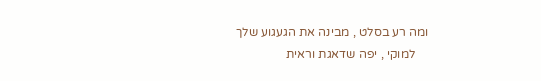ומה רע בסלט , מבינה את הגעגוע שלך
    למוקי , יפה שדאגת וראית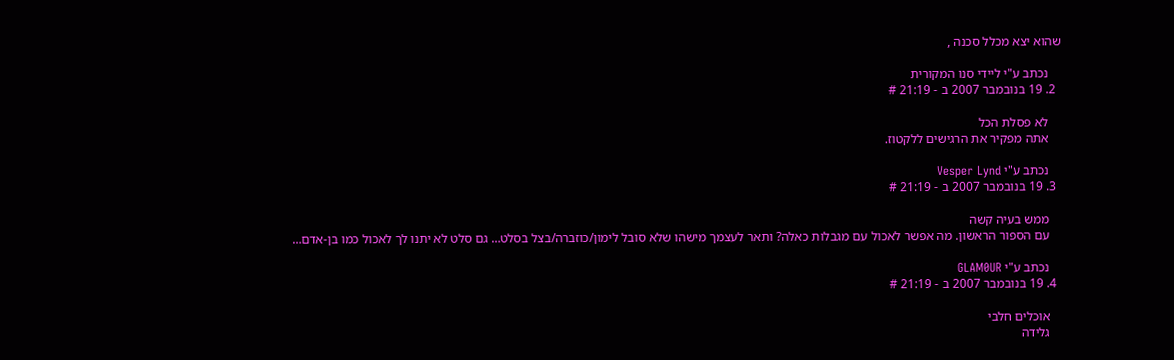שהוא יצא מכלל סכנה ,

    נכתב ע"י ליידי סנו המקורית
  2. 19 בנובמבר 2007 ב - 21:19 #

    לא פסלת הכל
    אתה מפקיר את הרגישים ללקטוז.

    נכתב ע"י Vesper Lynd
  3. 19 בנובמבר 2007 ב - 21:19 #

    ממש בעיה קשה
    עם הספור הראשון. מה אפשר לאכול עם מגבלות כאלה? ותאר לעצמך מישהו שלא סובל לימון/כוזברה/בצל בסלט… גם סלט לא יתנו לך לאכול כמו בן-אדם…

    נכתב ע"י GLAM0UR
  4. 19 בנובמבר 2007 ב - 21:19 #

    אוכלים חלבי
    גלידה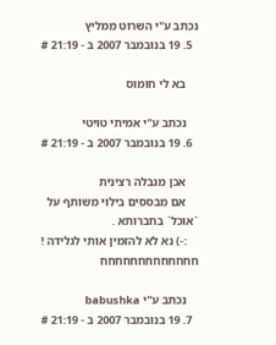נכתב ע"י השרוט ממליץ
  5. 19 בנובמבר 2007 ב - 21:19 #

    בא לי חומוס

    נכתב ע"י אמיתי טויטי
  6. 19 בנובמבר 2007 ב - 21:19 #

    אכן מגבלה רצינית
    אם מבססים בילוי משותף על `אוכל` בחברותא .
    :-) נא לא להזמין אותי לגלידה ! חחחחחחחחחחחחח

    נכתב ע"י babushka
  7. 19 בנובמבר 2007 ב - 21:19 #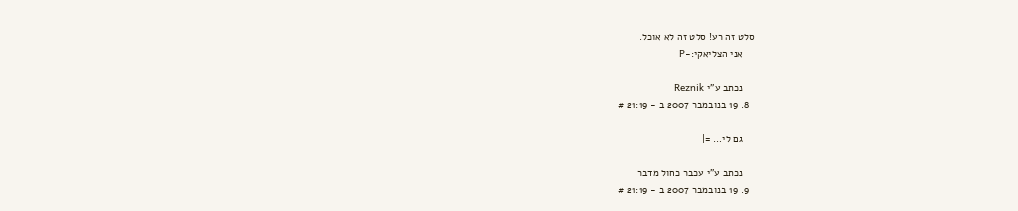סלט זה רע! סלט זה לא אוכל.
    אני הצליאקי:-P

    נכתב ע"י Reznik
  8. 19 בנובמבר 2007 ב - 21:19 #

    גם לי… =|

    נכתב ע"י עכבר כחול מדבר
  9. 19 בנובמבר 2007 ב - 21:19 #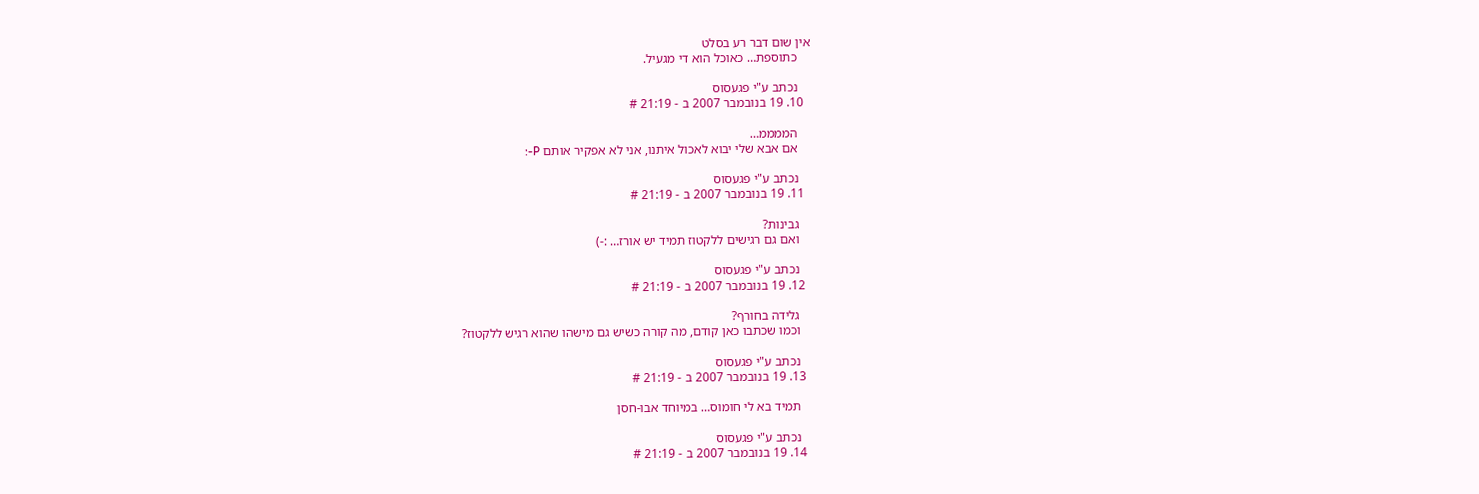אין שום דבר רע בסלט
    כתוספת… כאוכל הוא די מגעיל.

    נכתב ע"י פגעסוס
  10. 19 בנובמבר 2007 ב - 21:19 #

    הממממ…
    אם אבא שלי יבוא לאכול איתנו, אני לא אפקיר אותם P-:

    נכתב ע"י פגעסוס
  11. 19 בנובמבר 2007 ב - 21:19 #

    גבינות?
    ואם גם רגישים ללקטוז תמיד יש אורז… :-)

    נכתב ע"י פגעסוס
  12. 19 בנובמבר 2007 ב - 21:19 #

    גלידה בחורף?
    וכמו שכתבו כאן קודם, מה קורה כשיש גם מישהו שהוא רגיש ללקטוז?

    נכתב ע"י פגעסוס
  13. 19 בנובמבר 2007 ב - 21:19 #

    תמיד בא לי חומוס… במיוחד אבו-חסן

    נכתב ע"י פגעסוס
  14. 19 בנובמבר 2007 ב - 21:19 #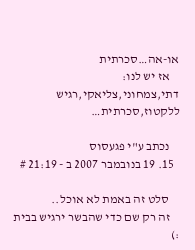או-אה…סכרתית
    אז יש לנו: דתי,צמחוני,צליאקי,רגיש ללקטוז,סכרתית…

    נכתב ע"י פגעסוס
  15. 19 בנובמבר 2007 ב - 21:19 #

    סלט זה באמת לא אוכל..
    זה רק שם כדי שהבשר ירגיש בבית :)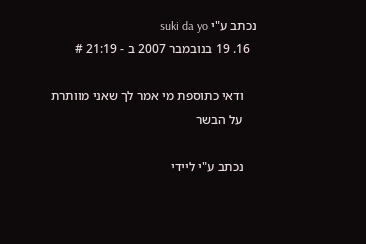נכתב ע"י suki da yo
  16. 19 בנובמבר 2007 ב - 21:19 #

    ודאי כתוספת מי אמר לך שאני מוותרת
    על הבשר

    נכתב ע"י ליידי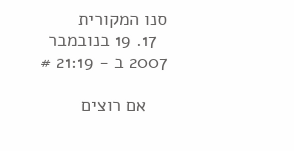סנו המקורית
  17. 19 בנובמבר 2007 ב - 21:19 #

    אם רוצים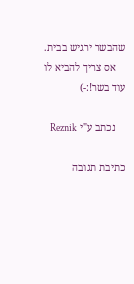שהבשר ירגיש בבית.
    אס צריך להביא לו עוד בשר!:-)

    נכתב ע"י Reznik

כתיבת תגובה